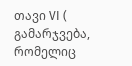თავი VI ( გამარჯვება, რომელიც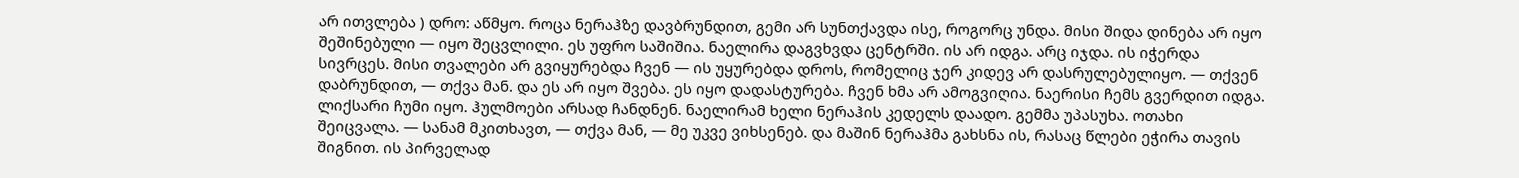არ ითვლება ) დრო: აწმყო. როცა ნერაჰზე დავბრუნდით, გემი არ სუნთქავდა ისე, როგორც უნდა. მისი შიდა დინება არ იყო შეშინებული — იყო შეცვლილი. ეს უფრო საშიშია. ნაელირა დაგვხვდა ცენტრში. ის არ იდგა. არც იჯდა. ის იჭერდა სივრცეს. მისი თვალები არ გვიყურებდა ჩვენ — ის უყურებდა დროს, რომელიც ჯერ კიდევ არ დასრულებულიყო. — თქვენ დაბრუნდით, — თქვა მან. და ეს არ იყო შვება. ეს იყო დადასტურება. ჩვენ ხმა არ ამოგვიღია. ნაერისი ჩემს გვერდით იდგა. ლიქსარი ჩუმი იყო. ჰულმოები არსად ჩანდნენ. ნაელირამ ხელი ნერაჰის კედელს დაადო. გემმა უპასუხა. ოთახი შეიცვალა. — სანამ მკითხავთ, — თქვა მან, — მე უკვე ვიხსენებ. და მაშინ ნერაჰმა გახსნა ის, რასაც წლები ეჭირა თავის შიგნით. ის პირველად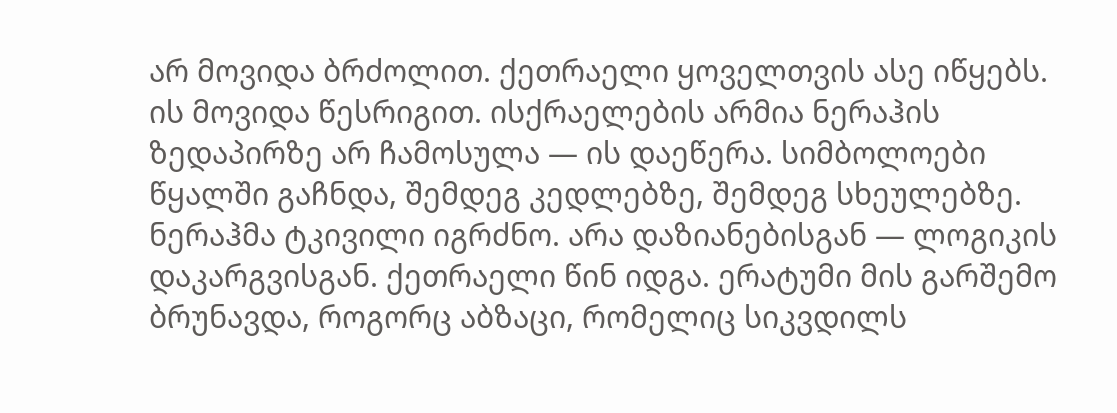არ მოვიდა ბრძოლით. ქეთრაელი ყოველთვის ასე იწყებს. ის მოვიდა წესრიგით. ისქრაელების არმია ნერაჰის ზედაპირზე არ ჩამოსულა — ის დაეწერა. სიმბოლოები წყალში გაჩნდა, შემდეგ კედლებზე, შემდეგ სხეულებზე. ნერაჰმა ტკივილი იგრძნო. არა დაზიანებისგან — ლოგიკის დაკარგვისგან. ქეთრაელი წინ იდგა. ერატუმი მის გარშემო ბრუნავდა, როგორც აბზაცი, რომელიც სიკვდილს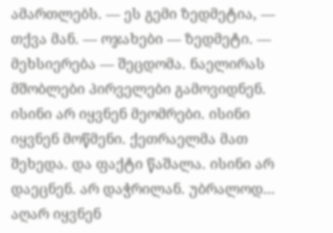ამართლებს. — ეს გემი ზედმეტია, — თქვა მან. — ოჯახები — ზედმეტი. — მეხსიერება — შეცდომა. ნაელირას მშობლები პირველები გამოვიდნენ. ისინი არ იყვნენ მეომრები. ისინი იყვნენ მოწმენი. ქეთრაელმა მათ შეხედა. და ფაქტი წაშალა. ისინი არ დაეცნენ. არ დაჭრილან. უბრალოდ… აღარ იყვნენ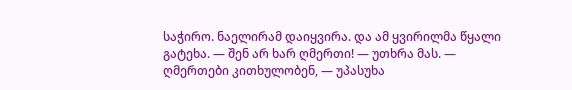საჭირო. ნაელირამ დაიყვირა. და ამ ყვირილმა წყალი გატეხა. — შენ არ ხარ ღმერთი! — უთხრა მას. — ღმერთები კითხულობენ, — უპასუხა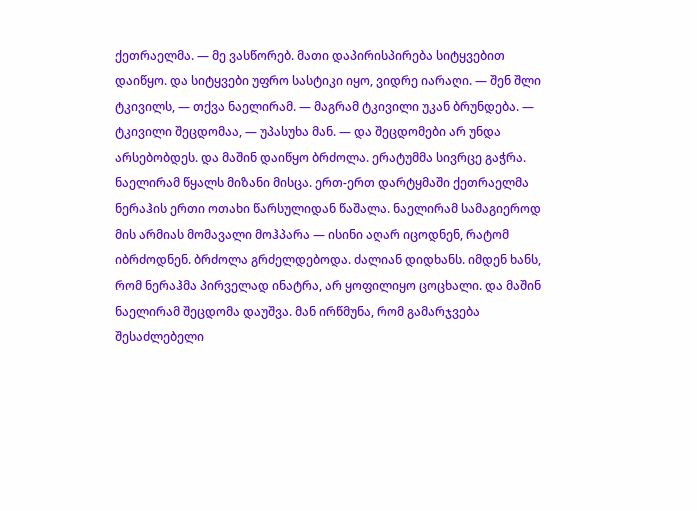ქეთრაელმა. — მე ვასწორებ. მათი დაპირისპირება სიტყვებით დაიწყო. და სიტყვები უფრო სასტიკი იყო, ვიდრე იარაღი. — შენ შლი ტკივილს, — თქვა ნაელირამ. — მაგრამ ტკივილი უკან ბრუნდება. — ტკივილი შეცდომაა, — უპასუხა მან. — და შეცდომები არ უნდა არსებობდეს. და მაშინ დაიწყო ბრძოლა. ერატუმმა სივრცე გაჭრა. ნაელირამ წყალს მიზანი მისცა. ერთ-ერთ დარტყმაში ქეთრაელმა ნერაჰის ერთი ოთახი წარსულიდან წაშალა. ნაელირამ სამაგიეროდ მის არმიას მომავალი მოჰპარა — ისინი აღარ იცოდნენ, რატომ იბრძოდნენ. ბრძოლა გრძელდებოდა. ძალიან დიდხანს. იმდენ ხანს, რომ ნერაჰმა პირველად ინატრა, არ ყოფილიყო ცოცხალი. და მაშინ ნაელირამ შეცდომა დაუშვა. მან ირწმუნა, რომ გამარჯვება შესაძლებელი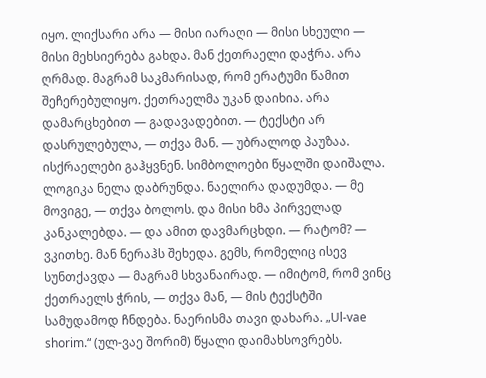იყო. ლიქსარი არა — მისი იარაღი — მისი სხეული — მისი მეხსიერება გახდა. მან ქეთრაელი დაჭრა. არა ღრმად. მაგრამ საკმარისად, რომ ერატუმი წამით შეჩერებულიყო. ქეთრაელმა უკან დაიხია. არა დამარცხებით — გადავადებით. — ტექსტი არ დასრულებულა, — თქვა მან. — უბრალოდ პაუზაა. ისქრაელები გაჰყვნენ. სიმბოლოები წყალში დაიშალა. ლოგიკა ნელა დაბრუნდა. ნაელირა დადუმდა. — მე მოვიგე, — თქვა ბოლოს. და მისი ხმა პირველად კანკალებდა. — და ამით დავმარცხდი. — რატომ? — ვკითხე. მან ნერაჰს შეხედა. გემს, რომელიც ისევ სუნთქავდა — მაგრამ სხვანაირად. — იმიტომ, რომ ვინც ქეთრაელს ჭრის, — თქვა მან, — მის ტექსტში სამუდამოდ ჩნდება. ნაერისმა თავი დახარა. „Ul-vae shorim.“ (ულ-ვაე შორიმ) წყალი დაიმახსოვრებს.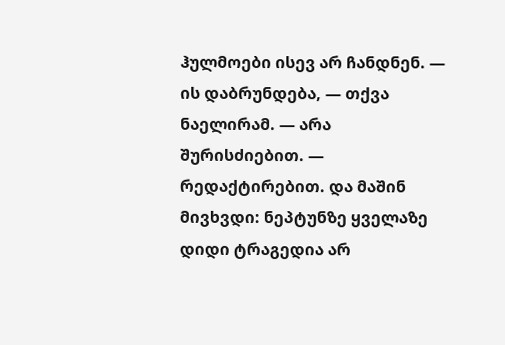ჰულმოები ისევ არ ჩანდნენ. — ის დაბრუნდება, — თქვა ნაელირამ. — არა შურისძიებით. — რედაქტირებით. და მაშინ მივხვდი: ნეპტუნზე ყველაზე დიდი ტრაგედია არ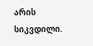არის სიკვდილი.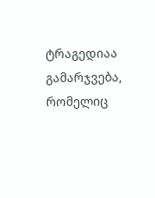ტრაგედიაა გამარჯვება, რომელიც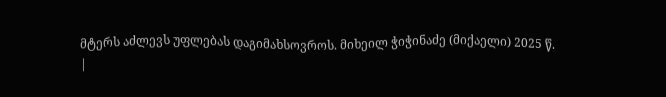მტერს აძლევს უფლებას დაგიმახსოვროს. მიხეილ ჭიჭინაძე (მიქაელი) 2025 წ.
|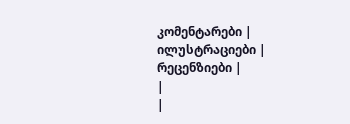კომენტარები |
ილუსტრაციები |
რეცენზიები |
|
|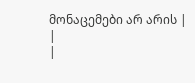მონაცემები არ არის |
|
|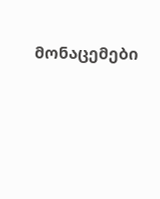მონაცემები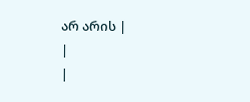არ არის |
|
|